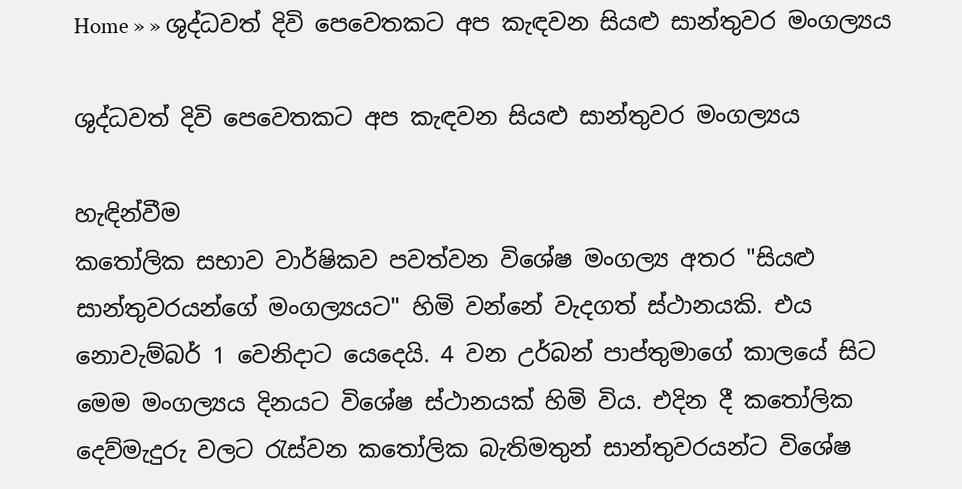Home » » ශුද්ධවත් දිවි පෙවෙතකට අප කැඳවන සියළු සාන්තුවර මංගල්‍යය

ශුද්ධවත් දිවි පෙවෙතකට අප කැඳවන සියළු සාන්තුවර මංගල්‍යය

හැඳින්වීම
කතෝලික සභාව වාර්ෂිකව පවත්වන විශේෂ මංගල්‍ය අතර "සියළු සාන්තුවරයන්ගේ මංගල්‍යයට" හිමි වන්නේ වැදගත් ස්ථානයකි. එය නොවැම්බර් 1 වෙනිදාට යෙදෙයි. 4 වන උර්බන් පාප්තුමාගේ කාලයේ සිට මෙම මංගල්‍යය දිනයට විශේෂ ස්ථානයක් හිමි විය. එදින දී කතෝලික දෙව්මැදුරු වලට රැස්වන කතෝලික බැතිමතුන් සාන්තුවරයන්ට විශේෂ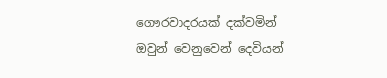ගෞරවාදරයක් දක්වමින් ඔවුන් වෙනුවෙන් දෙවියන්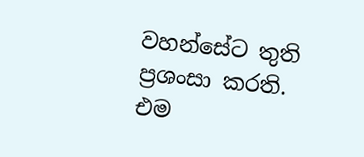වහන්සේට තුති ප්‍රශංසා කරති. එම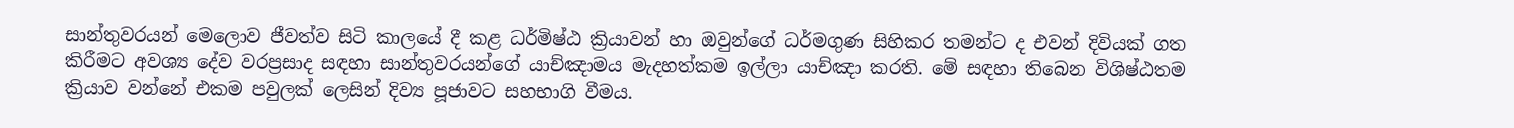සාන්තුවරයන් මෙලොව ජීවත්ව සිටි කාලයේ දී කළ ධර්මිෂ්ඨ ක්‍රියාවන් හා ඔවුන්ගේ ධර්මගුණ සිහිකර තමන්ට ද එවන් දිවියක් ගත කිරීමට අවශ්‍ය දේව වරප්‍රසාද සඳහා සාන්තුවරයන්ගේ යාච්ඤාමය මැදහත්කම ඉල්ලා යාච්ඤා කරති. මේ සඳහා තිබෙන විශිෂ්ඨතම ක්‍රියාව වන්නේ එකම පවුලක් ලෙසින් දිව්‍ය පූජාවට සහභාගි වීමය.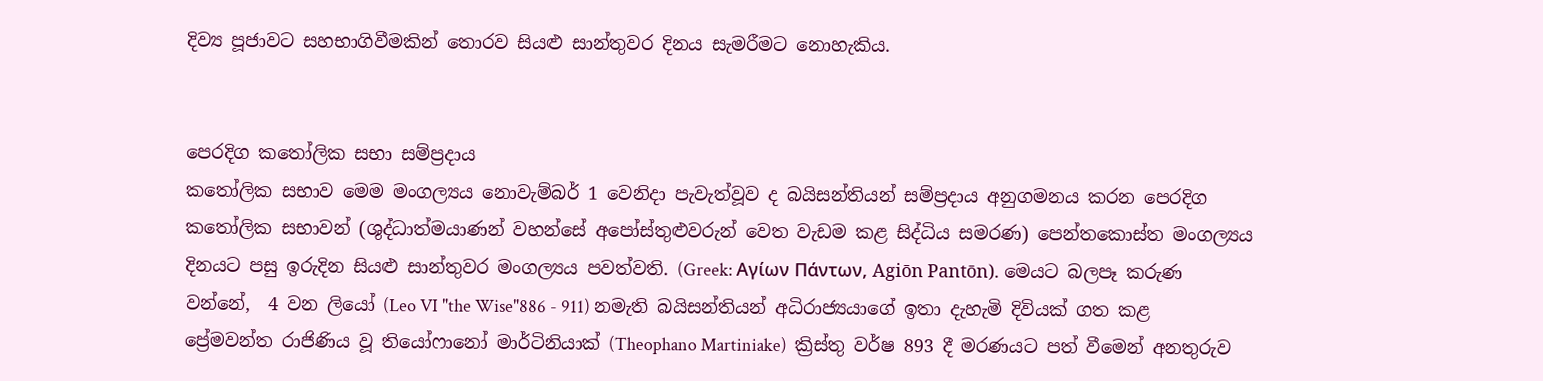දිව්‍ය පූජාවට සහභාගිවීමකින් තොරව සියළු සාන්තුවර දිනය සැමරීමට නොහැකිය.


පෙරදිග කතෝලික සභා සම්ප්‍රදාය
කතෝලික සභාව මෙම මංගල්‍යය නොවැම්බර් 1 වෙනිදා පැවැත්වූව ද බයිසන්තියන් සම්ප්‍රදාය අනුගමනය කරන පෙරදිග කතෝලික සභාවන් (ශුද්ධාත්මයාණන් වහන්සේ අපෝස්තුළුවරුන් වෙත වැඩම කළ සිද්ධිය සමරණ) පෙන්තකොස්ත මංගල්‍යය දිනයට පසු ඉරුදින සියළු සාන්තුවර මංගල්‍යය පවත්වති. (Greek: Αγίων Πάντων, Agiōn Pantōn). මෙයට බලපෑ කරුණ වන්නේ,  4 වන ලියෝ (Leo VI "the Wise"886 - 911) නමැති බයිසන්තියන් අධිරාජ්‍යයාගේ ඉතා දැහැමි දිවියක් ගත කළ ප්‍රේමවන්ත රාජිණිය වූ තියෝෆානෝ මාර්ටිනියාක් (Theophano Martiniake)  ක්‍රිස්තු වර්ෂ 893 දී මරණයට පත් වීමෙන් අනතුරුව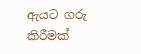ඇයට ගරු කිරීමක්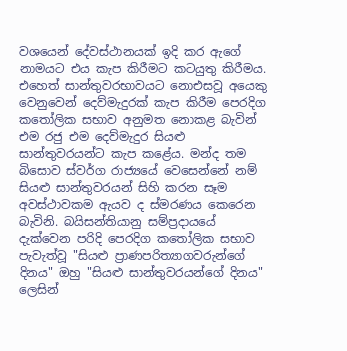වශයෙන් දේවස්ථානයක් ඉදි කර ඇගේ නාමයට එය කැප කිරීමට කටයුතු කිරීමය. එහෙත් සාන්තුවරභාවයට නොඑසවූ අයෙකු වෙනුවෙන් දෙව්මැදුරක් කැප කිරීම පෙරදිග කතෝලික සභාව අනුමත නොකළ බැවින් එම රජු එම දෙව්මැදුර සියළු සාන්තුවරයන්ට කැප කළේය. මන්ද තම බිසොව ස්වර්ග රාජ්‍යයේ වෙසෙන්නේ නම් සියළු සාන්තුවරයන් සිහි කරන සෑම අවස්ථාවකම ඇයව ද ස්මරණය කෙරෙන බැවිනි. බයිසන්තියානු සම්ප්‍රදායයේ දැක්වෙන පරිදි පෙරදිග කතෝලික සභාව පැවැත්වූ "සියළු ප්‍රාණපරිත්‍යාගවරුන්ගේ දිනය" ඔහු "සියළු සාන්තුවරයන්ගේ දිනය" ලෙසින්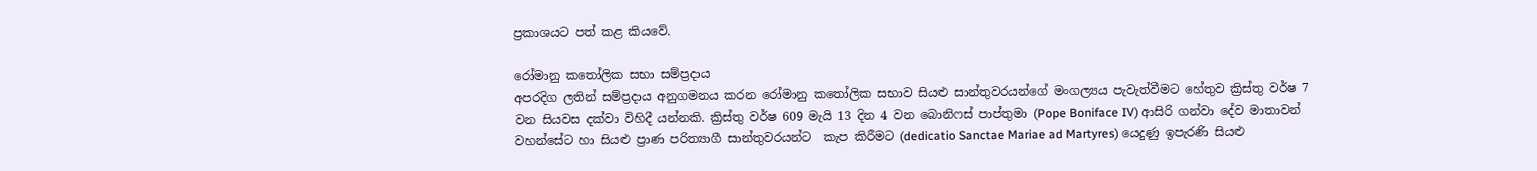ප්‍රකාශයට පත් කළ කියවේ.

රෝමානු කතෝලික සභා සම්ප්‍රදාය
අපරදිග ලතින් සම්ප්‍රදාය අනුගමනය කරන රෝමානු කතෝලික සභාව සියළු සාන්තුවරයන්ගේ මංගල්‍යය පැවැත්වීමට හේතුව ක්‍රිස්තු වර්ෂ 7 වන සියවස දක්වා විහිදී යන්නකි. ක්‍රිස්තු වර්ෂ 609 මැයි 13 දින 4 වන බොනිෆස් පාප්තුමා (Pope Boniface IV) ආසිරි ගන්වා දේව මාතාවන් වහන්සේට හා සියළු ප්‍රාණ පරිත්‍යාගී සාන්තුවරයන්ට  කැප කිරීමට (dedicatio Sanctae Mariae ad Martyres) යෙදුණු ඉපැරණි සියළු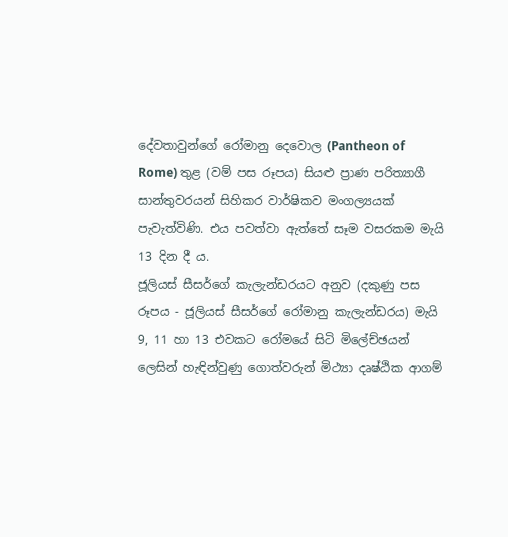දේවතාවුන්ගේ රෝමානු දෙවොල (Pantheon of Rome) තුළ (වම් පස රූපය) සියළු ප්‍රාණ පරිත්‍යාගී සාන්තුවරයන් සිහිකර වාර්ෂිකව මංගල්‍යයක් පැවැත්විණි. එය පවත්වා ඇත්තේ සෑම වසරකම මැයි 13 දින දී ය.
ජූලියස් සීසර්ගේ කැලැන්ඩරයට අනුව (දකුණු පස රූපය - ජූලියස් සීසර්ගේ රෝමානු කැලැන්ඩරය) මැයි 9, 11 හා 13 එවකට රෝමයේ සිටි මිලේච්ඡයන් ලෙසින් හැඳින්වුණු ගොත්වරුන් මිථ්‍යා දෘෂ්ඨික ආගම්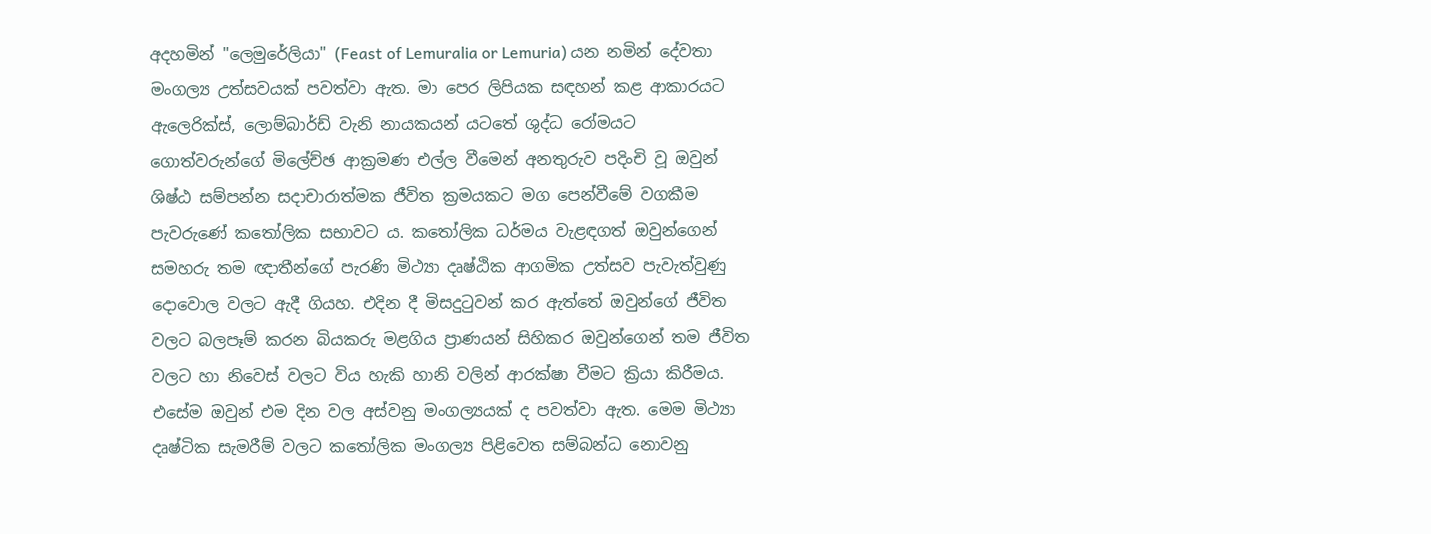අදහමින් "ලෙමුරේලියා" (Feast of Lemuralia or Lemuria) යන නමින් දේවතා මංගල්‍ය උත්සවයක් පවත්වා ඇත. මා පෙර ලිපියක සඳහන් කළ ආකාරයට ඇලෙරික්ස්, ලොම්බාර්ඩ් වැනි නායකයන් යටතේ ශුද්ධ රෝමයට ගොත්වරුන්ගේ මිලේච්ඡ ආක්‍රමණ එල්ල වීමෙන් අනතුරුව පදිංචි වූ ඔවුන් ශිෂ්ඨ සම්පන්න සදාචාරාත්මක ජීවිත ක්‍රමයකට මග පෙන්වීමේ වගකීම පැවරුණේ කතෝලික සභාවට ය. කතෝලික ධර්මය වැළඳගත් ඔවුන්ගෙන් සමහරු තම ඥාතීන්ගේ පැරණි මිථ්‍යා දෘෂ්ඨික ආගමික උත්සව පැවැත්වුණු දොවොල වලට ඇදී ගියහ. එදින දී මිසදුටුවන් කර ඇත්තේ ඔවුන්ගේ ජීවිත වලට බලපෑම් කරන බියකරු මළගිය ප්‍රාණයන් සිහිකර ඔවුන්ගෙන් තම ජීවිත වලට හා නිවෙස් වලට විය හැකි හානි වලින් ආරක්ෂා වීමට ක්‍රියා කිරීමය. එසේම ඔවුන් එම දින වල අස්වනු මංගල්‍යයක් ද පවත්වා ඇත. මෙම මිථ්‍යා දෘෂ්ටික සැමරීම් වලට කතෝලික මංගල්‍ය පිළිවෙත සම්බන්ධ නොවනු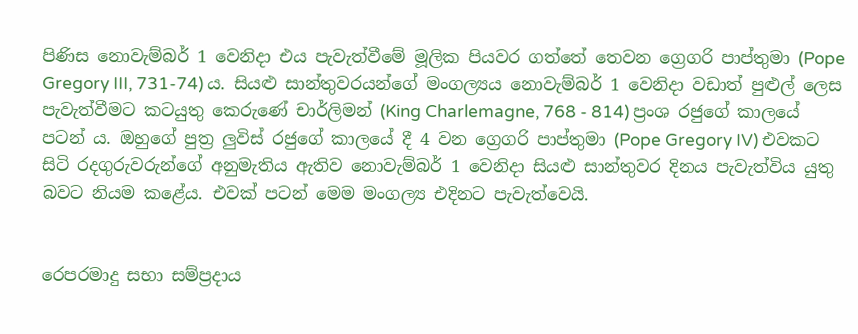පිණිස නොවැම්බර් 1 වෙනිදා එය පැවැත්වීමේ මූලික පියවර ගත්තේ තෙවන ග්‍රෙගරි පාප්තුමා (Pope Gregory III, 731-74) ය. සියළු සාන්තුවරයන්ගේ මංගල්‍යය නොවැම්බර් 1 වෙනිදා වඩාත් පුළුල් ලෙස පැවැත්වීමට කටයුතු කෙරුණේ චාර්ලිමන් (King Charlemagne, 768 - 814) ප්‍රංශ රජු‍ගේ කාලයේ පටන් ය. ඔහුගේ පුත්‍ර ලුවිස් රජුගේ කාලයේ දී 4 වන ග්‍රෙගරි පාප්තුමා (Pope Gregory IV) එවකට සිටි රදගුරුවරුන්ගේ අනුමැතිය ඇතිව නොවැම්බර් 1 වෙනිදා සියළු සාන්තුවර දිනය පැවැත්විය යුතු බවට නියම කළේය. එවක් පටන් මෙම මංගල්‍ය එදිනට පැවැත්වෙයි.


රෙපරමාදු සභා සම්ප්‍රදාය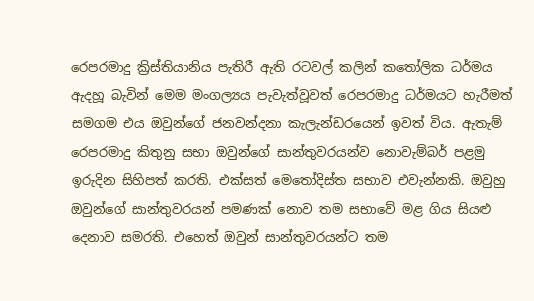රෙපරමාදු ක්‍රිස්තියානිය පැතිරී ඇති රටවල් කලින් කතෝලික ධර්මය ඇදහූ බැවින් මෙම මංගල්‍යය පැවැත්වූවත් රෙපරමාදු ධර්මයට හැරීමත් සමගම එය ඔවුන්ගේ ජනවන්දනා කැලැන්ඩරයෙන් ඉවත් විය. ඇතැම් රෙපරමාදු කිතුනු සභා ඔවුන්ගේ සාන්තුවරයන්ව නොවැම්බර් පළමු ඉරුදින සිහිපත් කරති. එක්සත් මෙතෝදිස්ත සභාව එවැන්නකි. ඔවුහු ඔවුන්ගේ සාන්තුවරයන් පමණක් නොව තම සභාවේ මළ ගිය සියළු දෙනාව සමරති. එහෙත් ඔවුන් සාන්තුවරයන්ට තම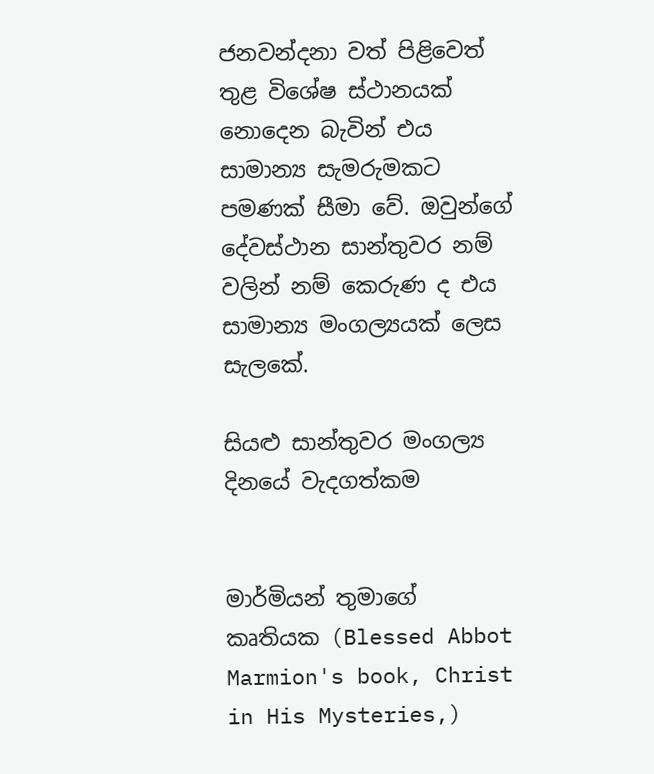ජනවන්දනා වත් පිළිවෙත් තුළ විශේෂ ස්ථානයක් නොදෙන බැවින් එය සාමාන්‍ය සැමරුමකට පමණක් සීමා වේ. ඔවුන්ගේ දේවස්ථාන සාන්තුවර නම් වලින් නම් කෙරුණ ද එය සාමාන්‍ය මංගල්‍යයක් ලෙස සැලකේ.

සියළු සාන්තුවර මංගල්‍ය දිනයේ වැදගත්කම


මාර්මියන් තුමාගේ කෘතියක (Blessed Abbot Marmion's book, Christ in His Mysteries,)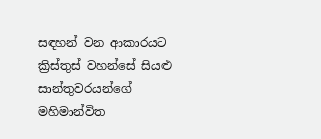සඳහන් වන ආකාරයට ක්‍රිස්තුස් වහන්සේ සියළු සාන්තුවරයන්ගේ මහිමාන්විත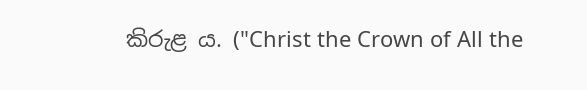කිරුළ ය. ("Christ the Crown of All the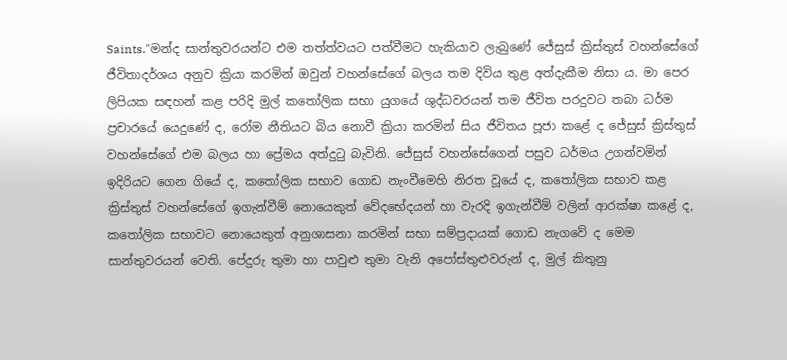Saints."මන්ද සාන්තුවරයන්ට එම තත්ත්වයට පත්වීමට හැකියාව ලැබුණේ ජේසුස් ක්‍රිස්තුස් වහන්සේගේ ජීවිතාදර්ශය අනුව ක්‍රියා කරමින් ඔවුන් වහන්සේගේ බලය තම දිවිය තුළ අත්දැකීම නිසා ය. මා පෙර ලිපියක සඳහන් කළ පරිදි මුල් කතෝලික සභා යුගයේ ශුද්ධවරයන් තම ජීවිත පරදුවට තබා ධර්ම ප්‍රචාරයේ යෙදුණේ ද, රෝම නීතියට බිය නොවී ක්‍රියා කරමින් සිය ජීවිතය පූජා කළේ ද ජේසුස් ක්‍රිස්තුස් වහන්සේගේ එම බලය හා ප්‍රේමය අත්දුටු බැවිනි. ජේසුස් වහන්සේගෙන් පසුව ධර්මය උගන්වමින් ඉදිරියට ගෙන ගියේ ද, කතෝලික සභාව ගොඩ නැංවීමෙහි නිරත වූයේ ද, කතෝලික සභාව කළ ක්‍රිස්තුස් වහන්සේගේ ඉගැන්වීම් නොයෙකුත් වේදභේදයන් හා වැරදි ඉගැන්වීම් වලින් ආරක්ෂා කළේ ද, කතෝලික සභාවට නොයෙකුත් අනුශාසනා කරමින් සභා සම්ප්‍රදායක් ගොඩ නැගවේ ද මෙම සාන්තුවරයන් වෙති. පේදුරු තුමා හා පාවුළු තුමා වැනි අපෝස්තුළුවරුන් ද, මුල් කිතුනු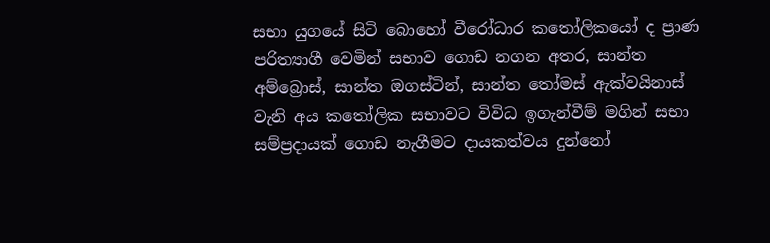සභා යුගයේ සිටි බොහෝ වීරෝධාර කතෝලිකයෝ ද ප්‍රාණ පරිත්‍යාගී වෙමින් සභාව ගොඩ නගන අතර, සාන්ත අම්බ්‍රොස්, සාන්ත ඔගස්ටින්, සාන්ත තෝමස් ඇක්වයිනාස් වැනි අය කතෝලික සභාවට විවිධ ඉගැන්වීම් මගින් සභා සම්ප්‍රදායක් ගොඩ නැගීමට දායකත්වය දුන්නෝ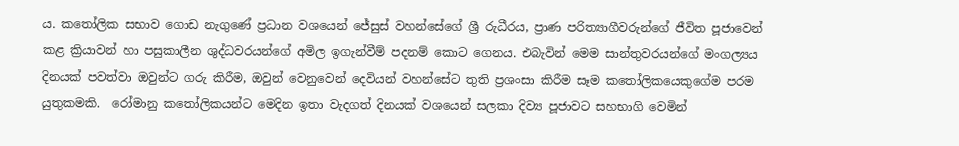ය. කතෝලික සභාව ගොඩ නැගුණේ ප්‍රධාන වශයෙන් ජේසුස් වහන්සේගේ ශ්‍රී රුධීරය, ප්‍රාණ පරිත්‍යාගීවරුන්ගේ ජීවිත පූජාවෙන් කළ ක්‍රියාවන් හා පසුකාලීන ශුද්ධවරයන්ගේ අමිල ඉගැන්වීම් පදනම් කොට ගෙනය. එබැවින් මෙම සාන්තුවරයන්ගේ මංගල්‍යය දිනයක් පවත්වා ඔවුන්ට ගරු කිරීම, ඔවුන් වෙනුවෙන් දෙවියන් වහන්සේට තුති ප්‍රශංසා කිරීම සෑම කතෝලිකයෙකුගේම පරම යුතුකමකි.  රෝමානු කතෝලිකයන්ට මෙදින ඉතා වැදගත් දිනයක් වශයෙන් සලකා දිව්‍ය පූජාවට සහභාගි වෙමින්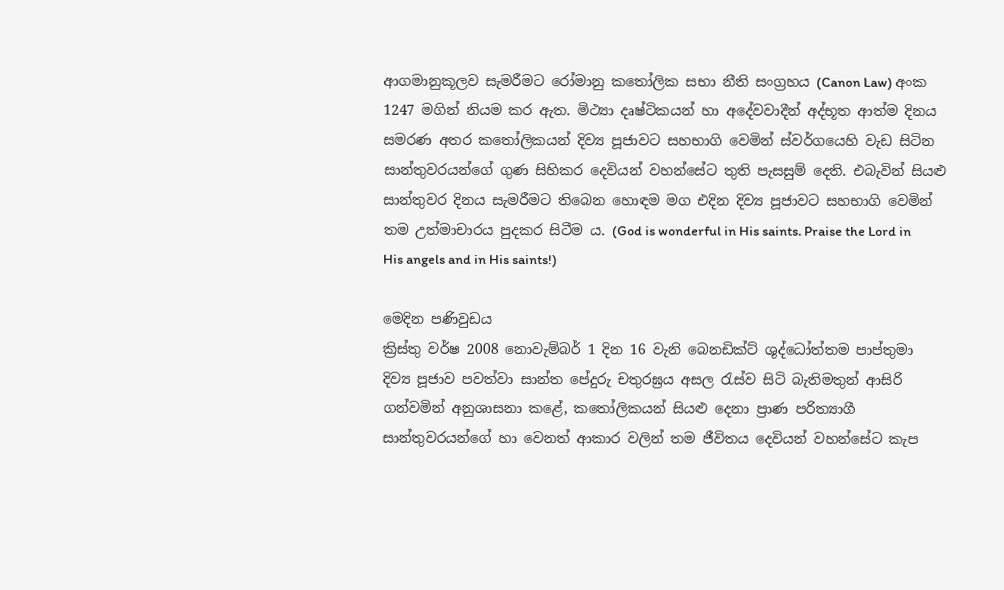ආගමානුකූලව සැමරීමට රෝමානු කතෝලික සභා නීති සංග්‍රහය (Canon Law) අංක 1247 මගින් නියම කර ඇත. මිථ්‍යා දෘෂ්ටිකයන් හා අදේවවාදීන් අද්භූත ආත්ම දිනය සමරණ අතර කතෝලිකයන් දිව්‍ය පූජාවට සහභාගි වෙමින් ස්වර්ගයෙහි වැඩ සිටින සාන්තුවරයන්ගේ ගුණ සිහිකර දෙවියන් වහන්සේට තුති පැසසුම් දෙති. එබැවින් සියළු සාන්තුවර දිනය සැමරීමට තිබෙන හොඳම මග එදින දිව්‍ය පූජාවට සහභාගි වෙමින් තම උත්මාචාරය පුදකර සිටීම ය. (God is wonderful in His saints. Praise the Lord in His angels and in His saints!)

මෙදින පණිවුඩය
ක්‍රිස්තු වර්ෂ 2008 නොවැම්බර් 1 දින 16 වැනි බෙනඩික්ට් ශුද්ධෝත්තම පාප්තුමා දිව්‍ය පූජාව පවත්වා සාන්ත පේදුරු චතුරඝ්‍රය අසල රැස්ව සිටි බැතිමතුන් ආසිරි ගන්වමින් අනුශාසනා කළේ, කතෝලිකයන් සියළු දෙනා ප්‍රාණ පරිත්‍යාගී සාන්තුවරයන්ගේ හා වෙනත් ආකාර වලින් තම ජීවිතය දෙවියන් වහන්සේට කැප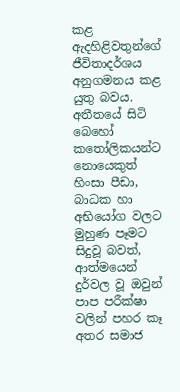කළ ඇදහිළිවතුන්ගේ ජීවිතාදර්ශය අනුගමනය කළ යුතු බවය. අතීතයේ සිටි බෙහෝ කතෝලිකයන්ට නොයෙකුත් හිංසා පීඩා, බාධක හා අභියෝග වලට මුහුණ පෑමට සිදුවූ බවත්, ආත්මයෙන් දුර්වල වූ ඔවුන් පාප පරීක්ෂා වලින් පහර කෑ අතර සමාජ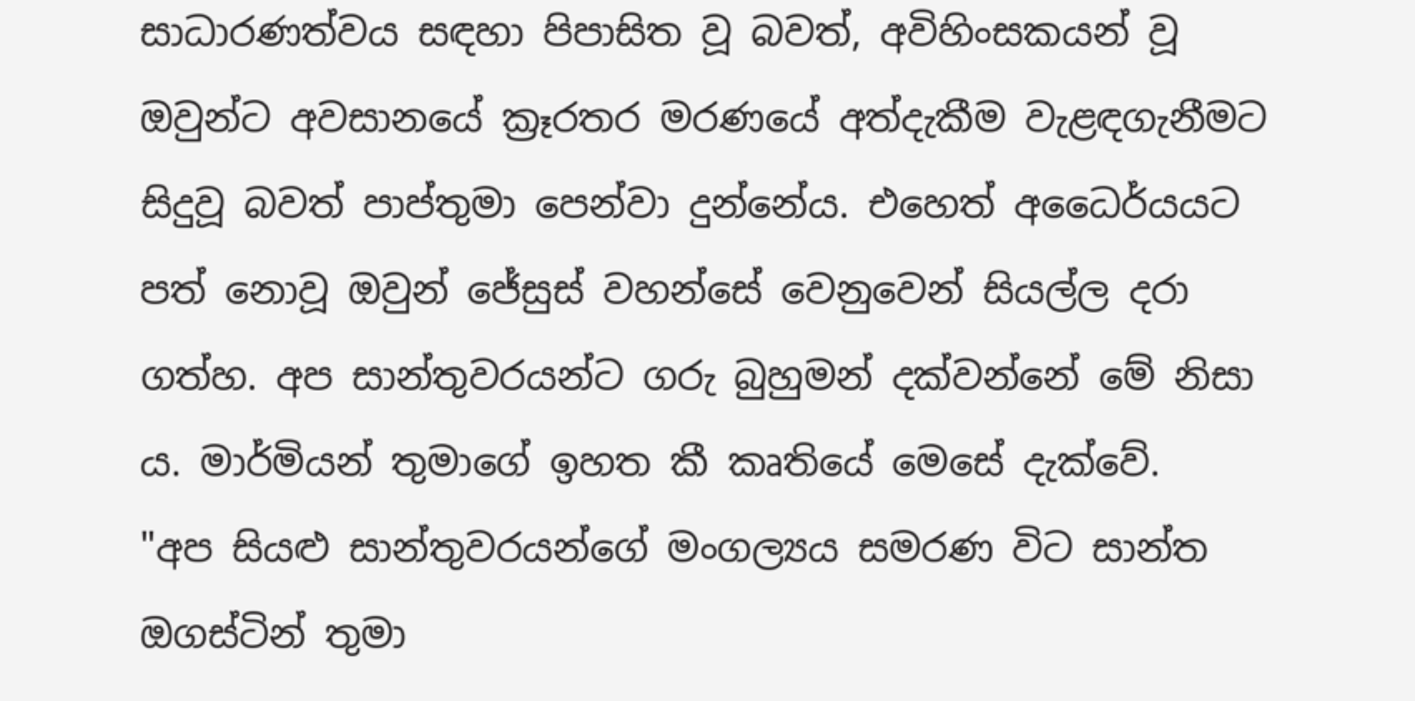සාධාරණත්ව‍ය සඳහා පිපාසිත වූ බවත්, අවිහිංසකයන් වූ ඔවුන්ට අවසානයේ ක්‍රෑරතර මරණයේ අත්දැකීම වැළඳගැනීමට සිදුවූ බවත් පාප්තුමා පෙන්වා දුන්නේය. එහෙත් අධෛර්යයට පත් නොවූ ඔවුන් ජේසුස් වහන්සේ වෙනුවෙන් සියල්ල දරා ගත්හ. අප සාන්තුවරයන්ට ගරු බුහුමන් දක්වන්නේ මේ නිසා ය. මාර්මියන් තුමාගේ ඉහත කී කෘතියේ මෙසේ දැක්වේ.
"අප සියළු සාන්තුවරයන්ගේ මංගල්‍යය සමරණ විට සාන්ත ඔගස්ටින් තුමා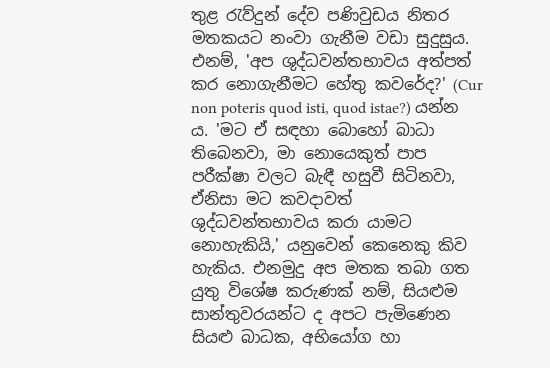තුළ රැව්දුන් දේව පණිවුඩය නිතර මතකයට නංවා ගැනීම වඩා සුදුසුය. එනම්, 'අප ශුද්ධවන්තභාවය අත්පත් කර නොගැනීමට හේතු කවරේද?' (Cur non poteris quod isti, quod istae?) යන්න ය. 'මට ඒ සඳහා බොහෝ බාධා තිබෙනවා, මා නොයෙකුත් පාප පරීක්ෂා වලට බැඳී හසුවී සිටිනවා, ඒනිසා මට කවදාවත් ශුද්ධවන්තභාවය කරා යාමට නොහැකියි,' යනුවෙන් කෙනෙකු කිව හැකිය. එනමුදු අප මතක තබා ගත යුතු විශේෂ කරුණක් නම්, සියළුම සාන්තුවරයන්ට ද අපට පැමිණෙන සියළු බාධක, අභියෝග හා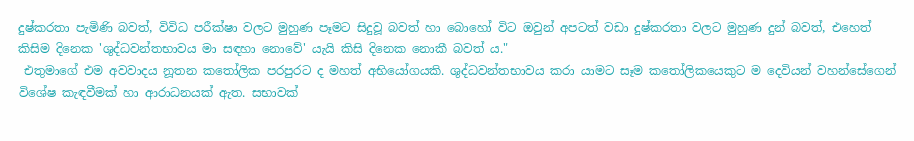දුෂ්කරතා පැමිණි බවත්, විවිධ පරීක්ෂා වලට මුහුණ පෑමට සිදුවූ බවත් හා බොහෝ විට ඔවුන් අපටත් වඩා දුෂ්කරතා වලට මුහුණ දුන් බවත්, එහෙත් කිසිම දිනෙක 'ශුද්ධවන්තභාවය මා සඳහා නොවේ' යැයි කිසි දිනෙක නොකී බවත් ය."
 එතුමාගේ එම අවවාදය නූතන කතෝලික පරපුරට ද මහත් අභියෝගයකි. ශුද්ධවන්තභාවය කරා යාමට සෑම කතෝලිකයෙකුට ම දෙවියන් වහන්සේගෙන් විශේෂ කැඳවීමක් හා ආරාධනයක් ඇත. සභාවක්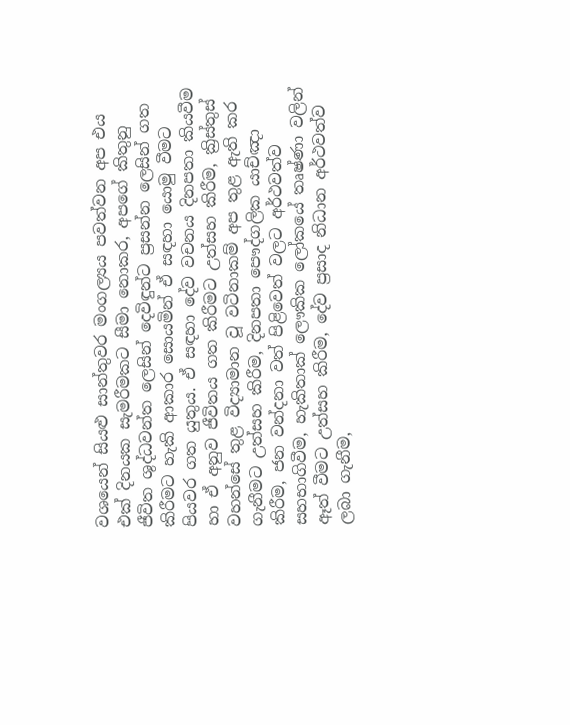වශයෙන් සියළු සාන්තුවර මංගල්‍යය පවත්වන අප එය එක් දිනයක සැමරීමකට සීමා නොකර, අපගේ කිතුනු ජීවිත ශුද්ධවන්ත ලෙසින් දෙවිඳුන්ට ප්‍රසන්න ලෙසින් ගත කිරීමට හැකි ආකාර සොයමින් ඒ සඳහා යොමු වීමට පියවර ගත යුතුය. ඒ සඳහා දේව වචනය දිනපතා කියවීම හා ඒ අනුව ජීවිතය ගත කිරීමට උත්සහ කිරීම, ක්‍රිස්තුස් වහන්සේ තුළ විද්‍යාමාන වූ වටිනාකම් අප තුළ ඇති කර ගැනීමට උත්සහ කිරීම, දිනපතා පෞද්ගලික යාච්ඤා කිරීම, ජන වන්දනා වත් පිළිවෙත් වලට අර්ථවත්ව සහභාගිවීම, හැකිතාක් ලෞකික ලෝකයේ තෘෂ්ණා වලින් ඈත් වීමට උත්සහ කිරීම, දේව ප්‍රසාද නිධාන අර්ථවත්ව ලබා ගැනීම,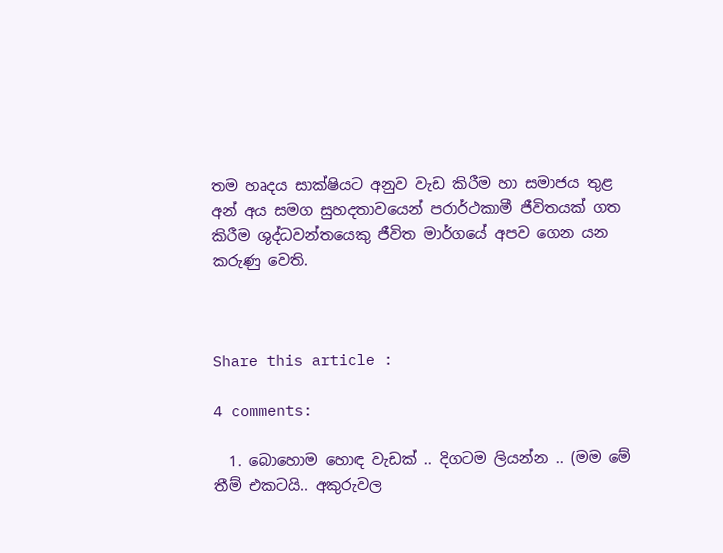තම හෘදය සාක්ෂියට අනුව වැඩ කිරීම හා සමාජය තුළ අන් අය සමග සුහදතාවයෙන් පරාර්ථකාමී ජීවිතයක් ගත කිරීම ශුද්ධවන්තයෙකු ජීවිත මාර්ගයේ අපව ගෙන යන කරුණු වෙති.



Share this article :

4 comments:

  1. බොහොම හොඳ වැඩක් .. දිගටම ලියන්න .. (මම මේ තීම් එකටයි.. අකුරුවල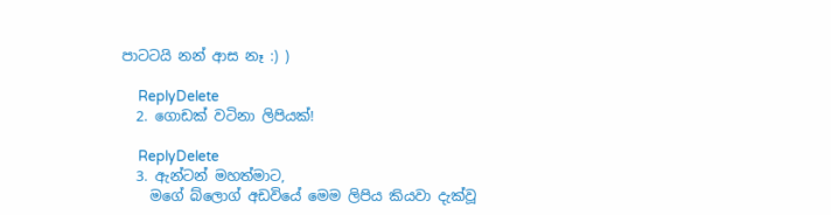පාටටයි නන් ආස නෑ :) )

    ReplyDelete
  2. ගොඩක් වටිනා ලිපියක්!

    ReplyDelete
  3. ඇන්ටන් මහත්මාට,
    මගේ බ්ලොග් අඩවියේ මෙම ලිපිය කියවා දැක්වූ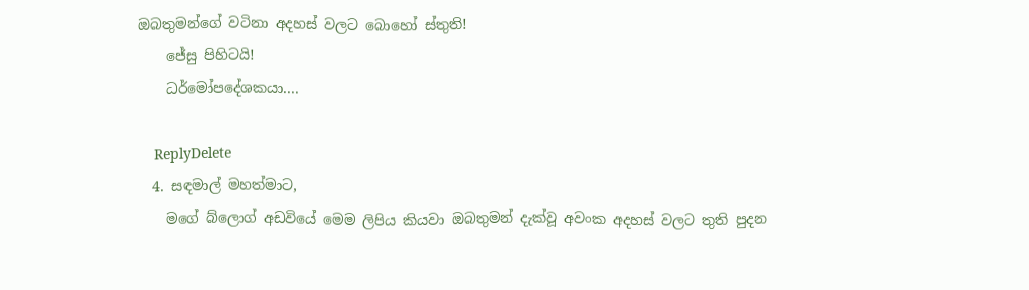ඔබතුමන්ගේ වටිනා අදහස් වලට බොහෝ ස්තුති!
    ජේසු පිහිටයි!
    ධර්මෝපදේශකයා....

    ReplyDelete
  4. සඳමාල් මහත්මාට,
    මගේ බ්ලොග් අඩවියේ මෙම ලිපිය කියවා ඔබතුමන් දැක්වූ අවංක අදහස් වලට තුති පුදන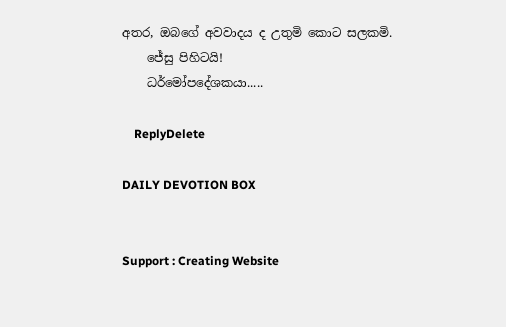අතර, ඔබගේ අවවාදය ද උතුමි කොට සලකමි.
    ජේසු පිහිටයි!
    ධර්මෝපදේශකයා.....

    ReplyDelete

DAILY DEVOTION BOX


Support : Creating Website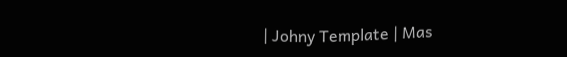| Johny Template | Mas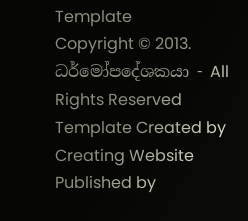Template
Copyright © 2013. ධර්මෝපදේශකයා - All Rights Reserved
Template Created by Creating Website Published by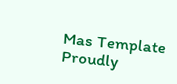Mas Template
Proudly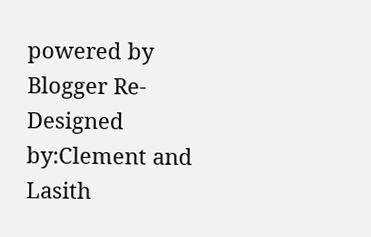powered by Blogger Re-Designed by:Clement and Lasith